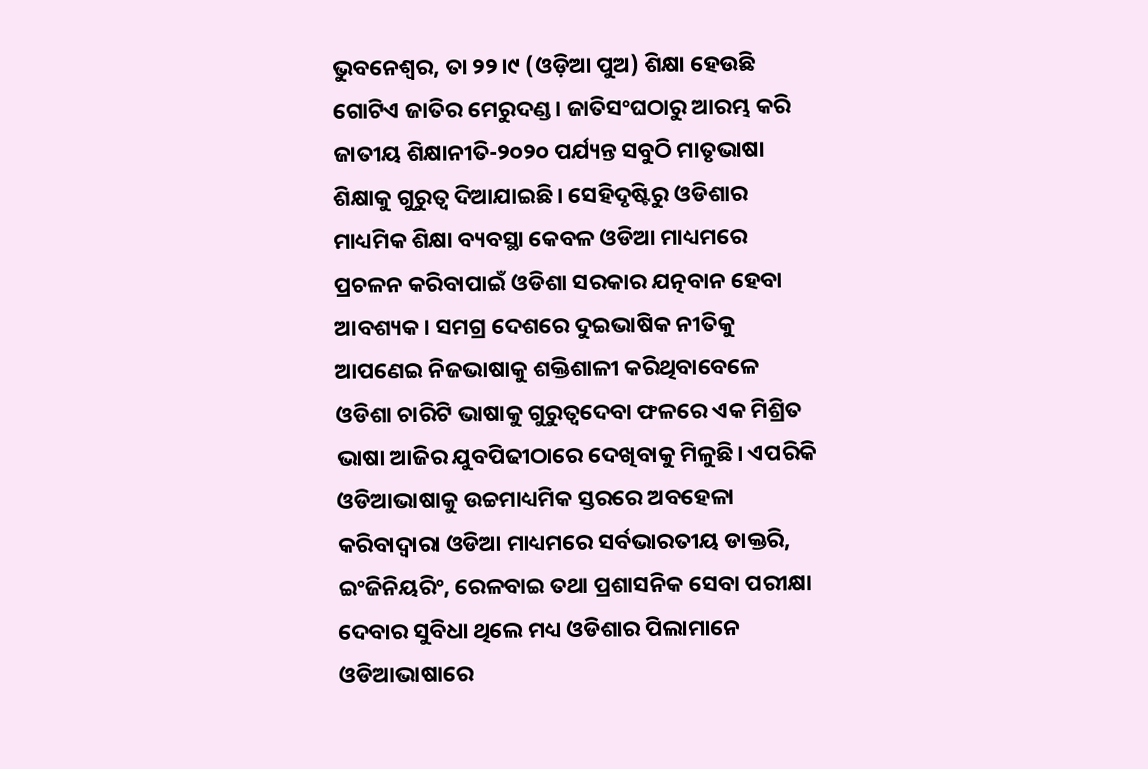ଭୁବନେଶ୍ୱର, ତା ୨୨।୯ (ଓଡ଼ିଆ ପୁଅ) ଶିକ୍ଷା ହେଉଛି ଗୋଟିଏ ଜାତିର ମେରୁଦଣ୍ଡ। ଜାତିସଂଘଠାରୁ ଆରମ୍ଭ କରି ଜାତୀୟ ଶିକ୍ଷାନୀତି-୨୦୨୦ ପର୍ଯ୍ୟନ୍ତ ସବୁଠି ମାତୃଭାଷା ଶିକ୍ଷାକୁ ଗୁରୁତ୍ୱ ଦିଆଯାଇଛି। ସେହିଦୃଷ୍ଟିରୁ ଓଡିଶାର ମାଧ୍ୟମିକ ଶିକ୍ଷା ବ୍ୟବସ୍ଥା କେବଳ ଓଡିଆ ମାଧ୍ୟମରେ ପ୍ରଚଳନ କରିବାପାଇଁ ଓଡିଶା ସରକାର ଯତ୍ନବାନ ହେବା ଆବଶ୍ୟକ। ସମଗ୍ର ଦେଶରେ ଦୁଇଭାଷିକ ନୀତିକୁ ଆପଣେଇ ନିଜଭାଷାକୁ ଶକ୍ତିଶାଳୀ କରିଥିବାବେଳେ ଓଡିଶା ଚାରିଟି ଭାଷାକୁ ଗୁରୁତ୍ୱଦେବା ଫଳରେ ଏକ ମିଶ୍ରିତ ଭାଷା ଆଜିର ଯୁବପିଢୀଠାରେ ଦେଖିବାକୁ ମିଳୁଛି। ଏପରିକି ଓଡିଆଭାଷାକୁ ଉଚ୍ଚମାଧ୍ୟମିକ ସ୍ତରରେ ଅବହେଳା କରିବାଦ୍ୱାରା ଓଡିଆ ମାଧ୍ୟମରେ ସର୍ବଭାରତୀୟ ଡାକ୍ତରି, ଇଂଜିନିୟରିଂ, ରେଳବାଇ ତଥା ପ୍ରଶାସନିକ ସେବା ପରୀକ୍ଷା ଦେବାର ସୁବିଧା ଥିଲେ ମଧ୍ୟ ଓଡିଶାର ପିଲାମାନେ ଓଡିଆଭାଷାରେ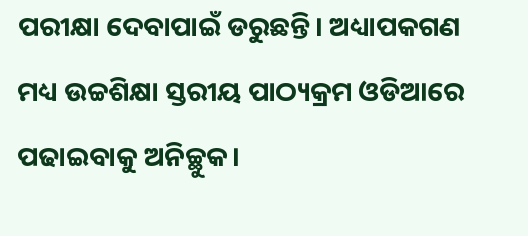ପରୀକ୍ଷା ଦେବାପାଇଁ ଡରୁଛନ୍ତି। ଅଧ୍ୟାପକଗଣ ମଧ୍ୟ ଉଚ୍ଚଶିକ୍ଷା ସ୍ତରୀୟ ପାଠ୍ୟକ୍ରମ ଓଡିଆରେ ପଢାଇବାକୁ ଅନିଚ୍ଛୁକ।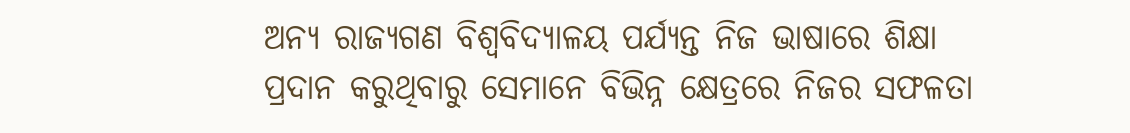ଅନ୍ୟ ରାଜ୍ୟଗଣ ବିଶ୍ୱବିଦ୍ୟାଳୟ ପର୍ଯ୍ୟନ୍ତ ନିଜ ଭାଷାରେ ଶିକ୍ଷା ପ୍ରଦାନ କରୁଥିବାରୁ ସେମାନେ ବିଭିନ୍ନ କ୍ଷେତ୍ରରେ ନିଜର ସଫଳତା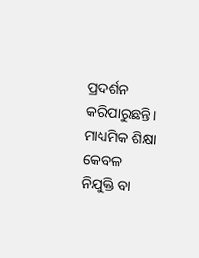ପ୍ରଦର୍ଶନ କରିପାରୁଛନ୍ତି। ମାଧ୍ୟମିକ ଶିକ୍ଷା କେବଳ ନିଯୁକ୍ତି ବା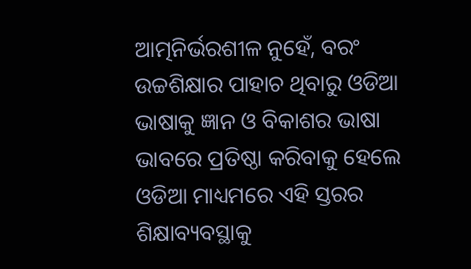ଆତ୍ମନିର୍ଭରଶୀଳ ନୁହେଁ, ବରଂ ଉଚ୍ଚଶିକ୍ଷାର ପାହାଚ ଥିବାରୁ ଓଡିଆ ଭାଷାକୁ ଜ୍ଞାନ ଓ ବିକାଶର ଭାଷା ଭାବରେ ପ୍ରତିଷ୍ଠା କରିବାକୁ ହେଲେ ଓଡିଆ ମାଧ୍ୟମରେ ଏହି ସ୍ତରର ଶିକ୍ଷାବ୍ୟବସ୍ଥାକୁ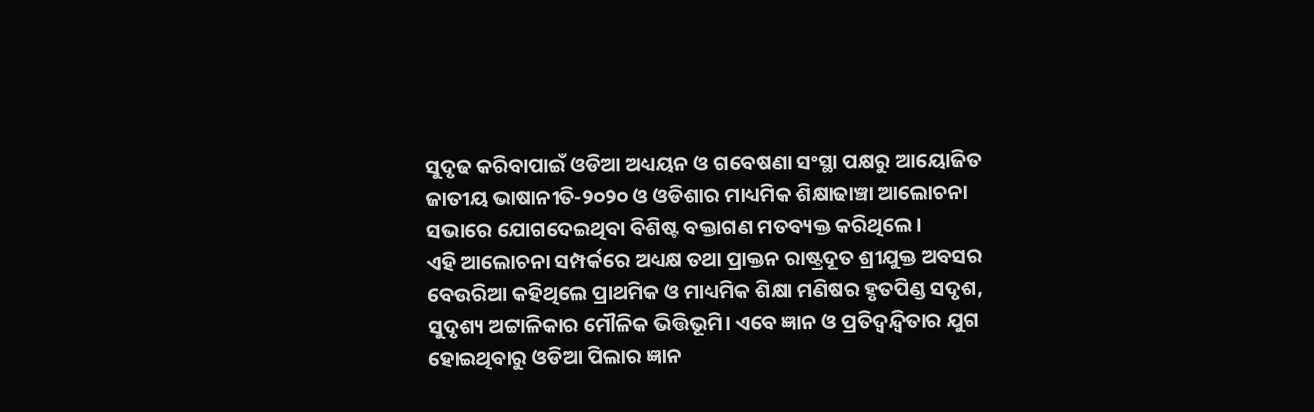ସୁଦୃଢ କରିବାପାଇଁ ଓଡିଆ ଅଧ୍ୟୟନ ଓ ଗବେଷଣା ସଂସ୍ଥା ପକ୍ଷରୁ ଆୟୋଜିତ ଜାତୀୟ ଭାଷାନୀତି-୨୦୨୦ ଓ ଓଡିଶାର ମାଧ୍ୟମିକ ଶିକ୍ଷାଢାଞ୍ଚା ଆଲୋଚନା ସଭାରେ ଯୋଗଦେଇଥିବା ବିଶିଷ୍ଟ ବକ୍ତାଗଣ ମତବ୍ୟକ୍ତ କରିଥିଲେ।
ଏହି ଆଲୋଚନା ସମ୍ପର୍କରେ ଅଧ୍ୟକ୍ଷ ତଥା ପ୍ରାକ୍ତନ ରାଷ୍ଟ୍ରଦୂତ ଶ୍ରୀଯୁକ୍ତ ଅବସର ବେଉରିଆ କହିଥିଲେ ପ୍ରାଥମିକ ଓ ମାଧ୍ୟମିକ ଶିକ୍ଷା ମଣିଷର ହୃତପିଣ୍ଡ ସଦୃଶ, ସୁଦୃଶ୍ୟ ଅଟ୍ଟାଳିକାର ମୌଳିକ ଭିତ୍ତିଭୂମି। ଏବେ ଜ୍ଞାନ ଓ ପ୍ରତିଦ୍ୱନ୍ଦ୍ୱିତାର ଯୁଗ ହୋଇଥିବାରୁ ଓଡିଆ ପିଲାର ଜ୍ଞାନ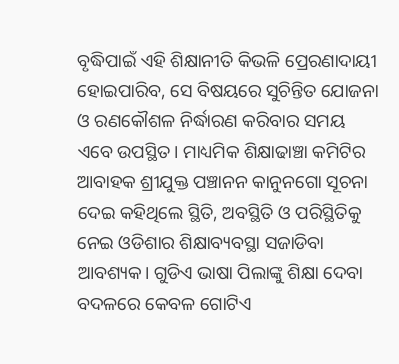ବୃଦ୍ଧିପାଇଁ ଏହି ଶିକ୍ଷାନୀତି କିଭଳି ପ୍ରେରଣାଦାୟୀ ହୋଇପାରିବ, ସେ ବିଷୟରେ ସୁଚିନ୍ତିତ ଯୋଜନା ଓ ରଣକୌଶଳ ନିର୍ଦ୍ଧାରଣ କରିବାର ସମୟ ଏବେ ଉପସ୍ଥିତ। ମାଧ୍ୟମିକ ଶିକ୍ଷାଢାଞ୍ଚା କମିଟିର ଆବାହକ ଶ୍ରୀଯୁକ୍ତ ପଞ୍ଚାନନ କାନୁନଗୋ ସୂଚନା ଦେଇ କହିଥିଲେ ସ୍ଥିତି, ଅବସ୍ଥିତି ଓ ପରିସ୍ଥିତିକୁ ନେଇ ଓଡିଶାର ଶିକ୍ଷାବ୍ୟବସ୍ଥା ସଜାଡିବା ଆବଶ୍ୟକ। ଗୁଡିଏ ଭାଷା ପିଲାଙ୍କୁ ଶିକ୍ଷା ଦେବା ବଦଳରେ କେବଳ ଗୋଟିଏ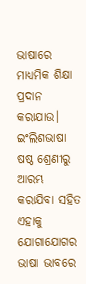ଭାଷାରେ ମାଧ୍ୟମିକ ଶିକ୍ଷା ପ୍ରଦାନ କରାଯାଉ। ଇଂଲିଶଭାଷା ଷଷ୍ଠ ଶ୍ରେଣୀରୁ ଆରମ୍ଭ କରାଯିବା ସହିତ ଏହାକୁ ଯୋଗାଯୋଗର ଭାଷା ଭାବରେ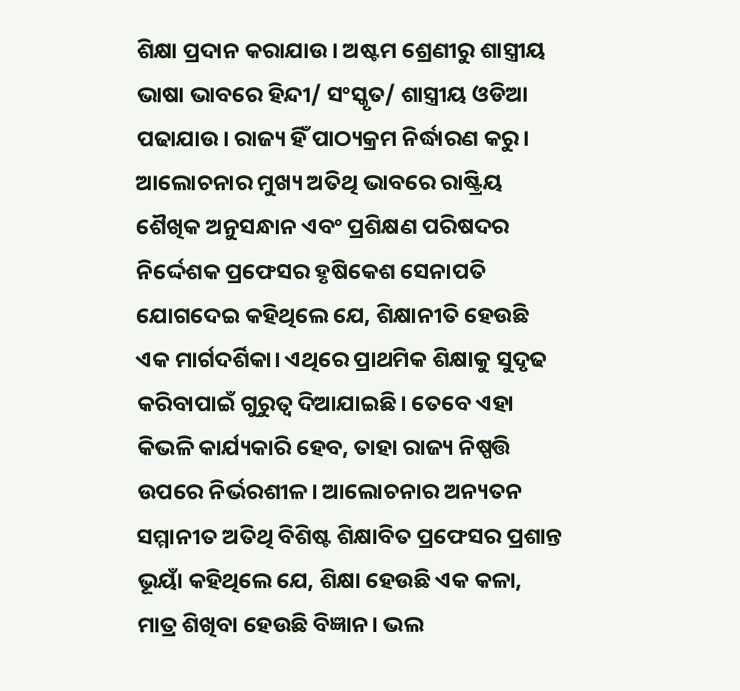ଶିକ୍ଷା ପ୍ରଦାନ କରାଯାଉ। ଅଷ୍ଟମ ଶ୍ରେଣୀରୁ ଶାସ୍ତ୍ରୀୟ ଭାଷା ଭାବରେ ହିନ୍ଦୀ/ ସଂସ୍କୃତ/ ଶାସ୍ତ୍ରୀୟ ଓଡିଆ ପଢାଯାଉ। ରାଜ୍ୟ ହିଁ ପାଠ୍ୟକ୍ରମ ନିର୍ଦ୍ଧାରଣ କରୁ।
ଆଲୋଚନାର ମୁଖ୍ୟ ଅତିଥି ଭାବରେ ରାଷ୍ଟ୍ରିୟ ଶୈଖିକ ଅନୁସନ୍ଧାନ ଏବଂ ପ୍ରଶିକ୍ଷଣ ପରିଷଦର ନିର୍ଦ୍ଦେଶକ ପ୍ରଫେସର ହୃଷିକେଶ ସେନାପତି ଯୋଗଦେଇ କହିଥିଲେ ଯେ, ଶିକ୍ଷାନୀତି ହେଉଛି ଏକ ମାର୍ଗଦର୍ଶିକା। ଏଥିରେ ପ୍ରାଥମିକ ଶିକ୍ଷାକୁ ସୁଦୃଢ କରିବାପାଇଁ ଗୁରୁତ୍ୱ ଦିଆଯାଇଛି। ତେବେ ଏହା କିଭଳି କାର୍ଯ୍ୟକାରି ହେବ, ତାହା ରାଜ୍ୟ ନିଷ୍ପତ୍ତି ଉପରେ ନିର୍ଭରଶୀଳ। ଆଲୋଚନାର ଅନ୍ୟତନ ସମ୍ମାନୀତ ଅତିଥି ବିଶିଷ୍ଟ ଶିକ୍ଷାବିତ ପ୍ରଫେସର ପ୍ରଶାନ୍ତ ଭୂୟାଁ କହିଥିଲେ ଯେ, ଶିକ୍ଷା ହେଉଛି ଏକ କଳା, ମାତ୍ର ଶିଖିବା ହେଉଛି ବିଜ୍ଞାନ। ଭଲ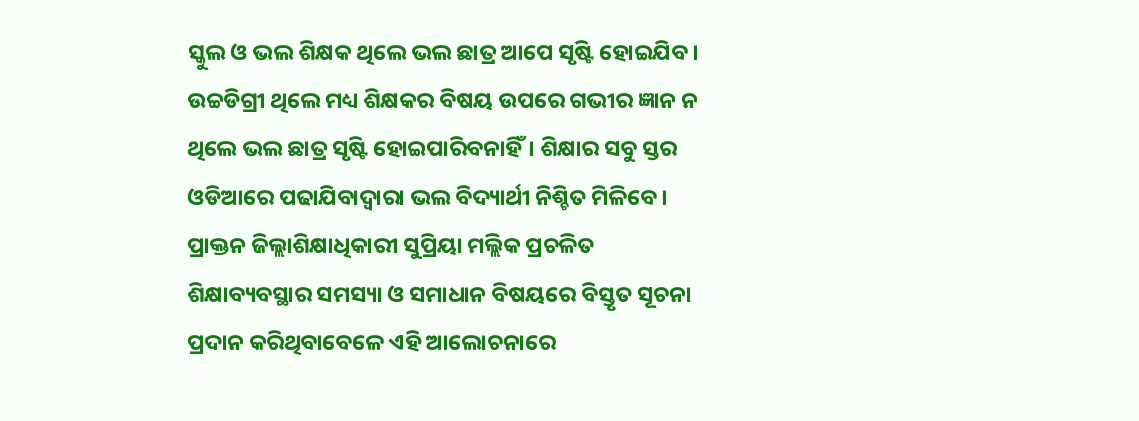ସ୍କୁଲ ଓ ଭଲ ଶିକ୍ଷକ ଥିଲେ ଭଲ ଛାତ୍ର ଆପେ ସୃଷ୍ଟି ହୋଇଯିବ। ଉଚ୍ଚଡିଗ୍ରୀ ଥିଲେ ମଧ୍ୟ ଶିକ୍ଷକର ବିଷୟ ଉପରେ ଗଭୀର ଜ୍ଞାନ ନ ଥିଲେ ଭଲ ଛାତ୍ର ସୃଷ୍ଟି ହୋଇପାରିବନାହିଁ। ଶିକ୍ଷାର ସବୁ ସ୍ତର ଓଡିଆରେ ପଢାଯିବାଦ୍ୱାରା ଭଲ ବିଦ୍ୟାର୍ଥୀ ନିଶ୍ଚିତ ମିଳିବେ। ପ୍ରାକ୍ତନ ଜିଲ୍ଲାଶିକ୍ଷାଧିକାରୀ ସୁପ୍ରିୟା ମଲ୍ଲିକ ପ୍ରଚଳିତ ଶିକ୍ଷାବ୍ୟବସ୍ଥାର ସମସ୍ୟା ଓ ସମାଧାନ ବିଷୟରେ ବିସ୍ତୃତ ସୂଚନା ପ୍ରଦାନ କରିଥିବାବେଳେ ଏହି ଆଲୋଚନାରେ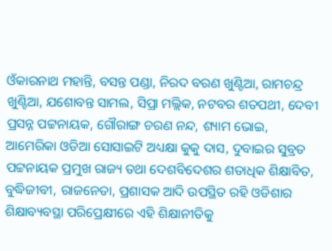ଓଁକାରନାଥ ମହାନ୍ତି, ବସନ୍ତ ପଣ୍ଡା, ନିରଦ ବରଣ ଖୁଣ୍ଟିଆ, ରାମଚନ୍ଦ୍ର ଖୁଣ୍ଟିଆ, ଯଶୋବନ୍ତ ସାମଲ, ସିପ୍ରା ମଲ୍ଲିକ, ନଟବର ଶତପଥୀ, ଦେବୀ ପ୍ରସନ୍ନ ପଟ୍ଟନାୟକ, ଗୌରାଙ୍ଗ ଚରଣ ନନ୍ଦ, ଶ୍ୟାମ ଭୋଇ, ଆମେରିକା ଓଡିଆ ସୋସାଇଟି ଅଧ୍ୟକ୍ଷା କୁକୁ ଦାସ, ଦୁବାଇର ସୁବ୍ରତ ପଟ୍ଟନାୟକ ପ୍ରମୁଖ ରାଜ୍ୟ ତଥା ଦେଶବିଦେଶର ଶତାଧିକ ଶିକ୍ଷାବିତ, ବୁଦ୍ଧିଜୀବୀ, ରାଜନେତା, ପ୍ରଶାସକ ଆଦି ଉପସ୍ଥିତ ରହି ଓଡିଶାର ଶିକ୍ଷାବ୍ୟବସ୍ଥା ପରିପ୍ରେକ୍ଷୀରେ ଏହି ଶିକ୍ଷାନୀତିକୁ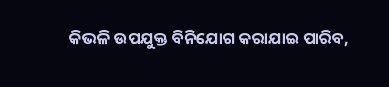କିଭଳି ଉପଯୁକ୍ତ ବିନିଯୋଗ କରାଯାଇ ପାରିବ,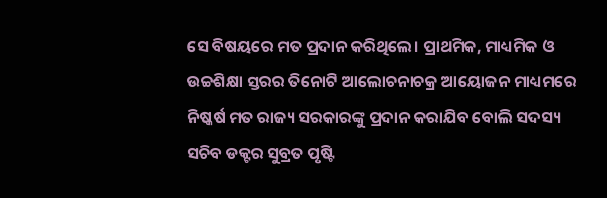ସେ ବିଷୟରେ ମତ ପ୍ରଦାନ କରିଥିଲେ। ପ୍ରାଥମିକ, ମାଧ୍ୟମିକ ଓ ଉଚ୍ଚଶିକ୍ଷା ସ୍ତରର ତିନୋଟି ଆଲୋଚନାଚକ୍ର ଆୟୋଜନ ମାଧ୍ୟମରେ ନିଷ୍କର୍ଷ ମତ ରାଜ୍ୟ ସରକାରଙ୍କୁ ପ୍ରଦାନ କରାଯିବ ବୋଲି ସଦସ୍ୟ ସଚିବ ଡକ୍ଟର ସୁବ୍ରତ ପୃଷ୍ଟି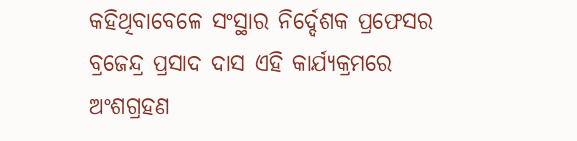କହିଥିବାବେଳେ ସଂସ୍ଥାର ନିର୍ଦ୍ଦେଶକ ପ୍ରଫେସର ବ୍ରଜେନ୍ଦ୍ର ପ୍ରସାଦ ଦାସ ଏହି କାର୍ଯ୍ୟକ୍ରମରେ ଅଂଶଗ୍ରହଣ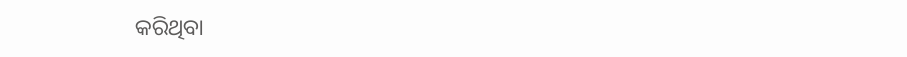କରିଥିବା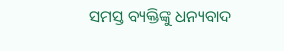ସମସ୍ତ ବ୍ୟକ୍ତିଙ୍କୁ ଧନ୍ୟବାଦ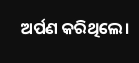ଅର୍ପଣ କରିଥିଲେ।